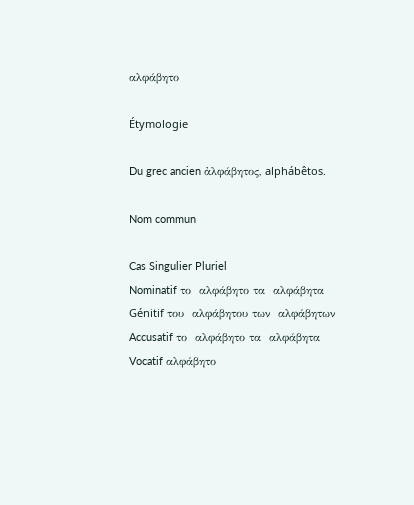αλφάβητο

Étymologie

Du grec ancien ἀλφάβητος, alphábêtos.

Nom commun

Cas Singulier Pluriel
Nominatif το  αλφάβητο τα  αλφάβητα
Génitif του  αλφάβητου των  αλφάβητων
Accusatif το  αλφάβητο τα  αλφάβητα
Vocatif αλφάβητο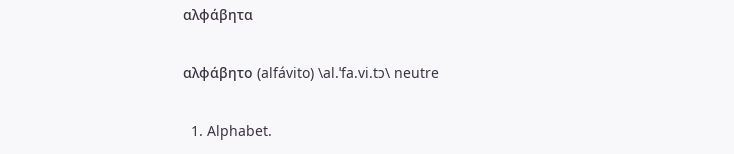αλφάβητα

αλφάβητο (alfávito) \al.ˈfa.vi.tɔ\ neutre

  1. Alphabet.